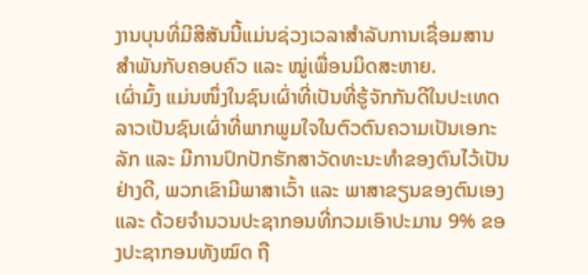ງານບຸນທີ່ມີສີສັນນີ້ແມ່ນຊ່ວງເວລາສໍາລັບການເຊື່ອມສານສໍາພັນກັບຄອບຄົວ ແລະ ໝູ່ເພື່ອນມິດສະຫາຍ.
ເຜົ່າມົ້ງ ແມ່ນໜຶ່ງໃນຊົນເຜົ່າທີ່ເປັນທີ່ຮູ້ຈັກກັນດີໃນປະເທດລາວເປັນຊົນເຜົ່າທີ່ພາກພູມໃຈໃນຕົວຕົນຄວາມເປັນເອກະລັກ ແລະ ມີການປົກປັກຮັກສາວັດທະນະທຳຂອງຕົນໄວ້ເປັນຢ່າງດີ, ພວກເຂົາມີພາສາເວົ້າ ແລະ ພາສາຂຽນຂອງຕົນເອງ ແລະ ດ້ວຍຈໍານວນປະຊາກອນທີ່ກວມເອົາປະມານ 9% ຂອງປະຊາກອນທັງໝົດ ຖື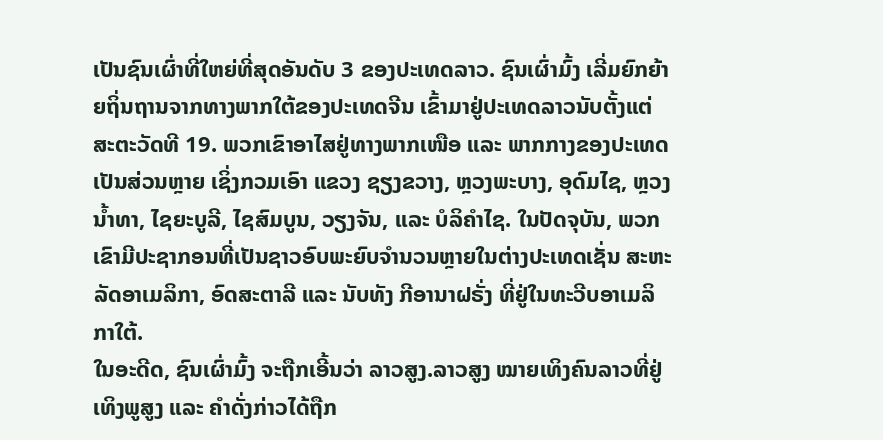ເປັນຊົນເຜົ່າທີ່ໃຫຍ່ທີ່ສຸດອັນດັບ 3 ຂອງປະເທດລາວ. ຊົນເຜົ່າມົ້ງ ເລີ່ມຍົກຍ້າຍຖິ່ນຖານຈາກທາງພາກໃຕ້ຂອງປະເທດຈີນ ເຂົ້າມາຢູ່ປະເທດລາວນັບຕັ້ງແຕ່ສະຕະວັດທີ 19. ພວກເຂົາອາໄສຢູ່ທາງພາກເໜືອ ແລະ ພາກກາງຂອງປະເທດເປັນສ່ວນຫຼາຍ ເຊິ່ງກວມເອົາ ແຂວງ ຊຽງຂວາງ, ຫຼວງພະບາງ, ອຸດົມໄຊ, ຫຼວງນໍ້າທາ, ໄຊຍະບູລີ, ໄຊສົມບູນ, ວຽງຈັນ, ແລະ ບໍລິຄຳໄຊ. ໃນປັດຈຸບັນ, ພວກເຂົາມີປະຊາກອນທີ່ເປັນຊາວອົບພະຍົບຈໍານວນຫຼາຍໃນຕ່າງປະເທດເຊັ່ນ ສະຫະລັດອາເມລິກາ, ອົດສະຕາລີ ແລະ ນັບທັງ ກີອານາຝຣັ່ງ ທີ່ຢູ່ໃນທະວີບອາເມລິກາໃຕ້.
ໃນອະດີດ, ຊົນເຜົ່າມົ້ງ ຈະຖືກເອີ້ນວ່າ ລາວສູງ.ລາວສູງ ໝາຍເທິງຄົນລາວທີ່ຢູ່ເທິງພູສູງ ແລະ ຄໍາດັ່ງກ່າວໄດ້ຖືກ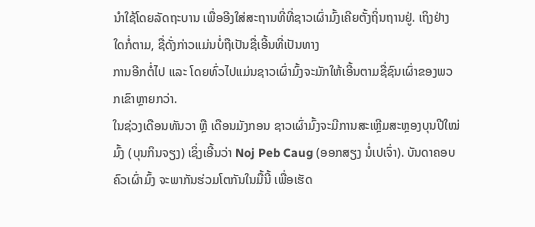ນຳໃຊ້ໂດຍລັດຖະບານ ເພື່ອອີງໃສ່ສະຖານທີ່ທີ່ຊາວເຜົ່າມົ້ງເຄີຍຕັ້ງຖິ່ນຖານຢູ່. ເຖິງຢ່າງໃດກໍ່ຕາມ, ຊື່ດັ່ງກ່າວແມ່ນບໍ່ຖືເປັນຊື່ເອີ້ນທີ່ເປັນທາງ
ການອີກຕໍ່ໄປ ແລະ ໂດຍທົ່ວໄປແມ່ນຊາວເຜົ່າມົ້ງຈະມັກໃຫ້ເອີ້ນຕາມຊື່ຊົນເຜົ່າຂອງພວກເຂົາຫຼາຍກວ່າ.
ໃນຊ່ວງເດືອນທັນວາ ຫຼື ເດືອນມັງກອນ ຊາວເຜົ່າມົ້ງຈະມີການສະເຫຼີມສະຫຼອງບຸນປີໃໝ່ມົ້ງ (ບຸນກິນຈຽງ) ເຊິ່ງເອີ້ນວ່າ Noj Peb Caug (ອອກສຽງ ນໍ່ເປເຈົ່າ). ບັນດາຄອບຄົວເຜົ່າມົ້ງ ຈະພາກັນຮ່ວມໂຕກັນໃນມື້ນີ້ ເພື່ອເຮັດ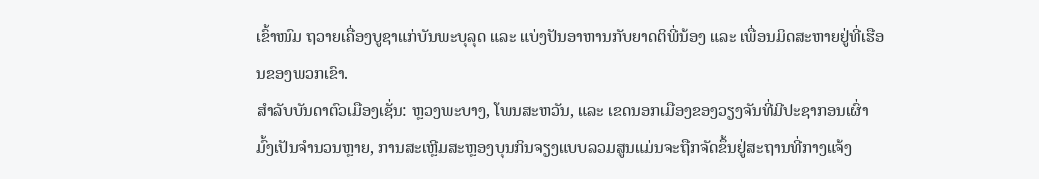ເຂົ້າໜົມ ຖວາຍເຄື່ອງບູຊາແກ່ບັນພະບຸລຸດ ແລະ ແບ່ງປັນອາຫານກັບຍາດຕິພີ່ນ້ອງ ແລະ ເພື່ອນມິດສະຫາຍຢູ່ທີ່ເຮືອນຂອງພວກເຂົາ.
ສໍາລັບບັນດາຕົວເມືອງເຊັ່ນ: ຫຼວງພະບາງ, ໂພນສະຫວັນ, ແລະ ເຂດນອກເມືອງຂອງວຽງຈັນທີ່ມີປະຊາກອນເຜົ່າມົ້ງເປັນຈໍານວນຫຼາຍ, ການສະເຫຼີມສະຫຼອງບຸນກິນຈຽງແບບລວມສູນແມ່ນຈະຖືກຈັດຂຶ້ນຢູ່ສະຖານທີ່ກາງແຈ້ງ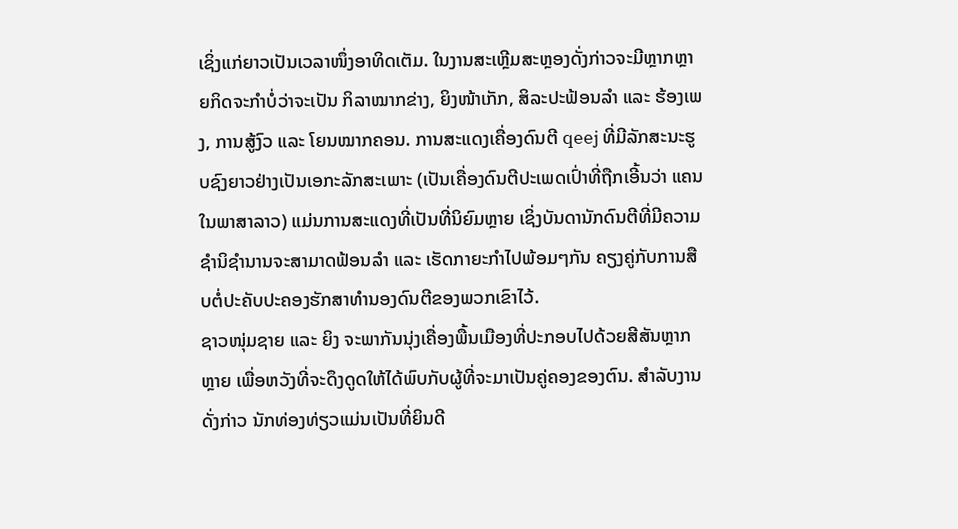ເຊິ່ງແກ່ຍາວເປັນເວລາໜຶ່ງອາທິດເຕັມ. ໃນງານສະເຫຼີມສະຫຼອງດັ່ງກ່າວຈະມີຫຼາກຫຼາຍກິດຈະກຳບໍ່ວ່າຈະເປັນ ກິລາໝາກຂ່າງ, ຍິງໜ້າເກັກ, ສິລະປະຟ້ອນລໍາ ແລະ ຮ້ອງເພງ, ການສູ້ງົວ ແລະ ໂຍນໝາກຄອນ. ການສະແດງເຄື່ອງດົນຕີ qeej ທີ່ມີລັກສະນະຮູບຊົງຍາວຢ່າງເປັນເອກະລັກສະເພາະ (ເປັນເຄື່ອງດົນຕີປະເພດເປົ່າທີ່ຖືກເອີ້ນວ່າ ແຄນ ໃນພາສາລາວ) ແມ່ນການສະແດງທີ່ເປັນທີ່ນິຍົມຫຼາຍ ເຊິ່ງບັນດານັກດົນຕີທີ່ມີຄວາມຊຳນິຊຳນານຈະສາມາດຟ້ອນລໍາ ແລະ ເຮັດກາຍະກຳໄປພ້ອມໆກັນ ຄຽງຄູ່ກັບການສືບຕໍ່ປະຄັບປະຄອງຮັກສາທໍານອງດົນຕີຂອງພວກເຂົາໄວ້.
ຊາວໜຸ່ມຊາຍ ແລະ ຍິງ ຈະພາກັນນຸ່ງເຄື່ອງພື້ນເມືອງທີ່ປະກອບໄປດ້ວຍສີສັນຫຼາກຫຼາຍ ເພື່ອຫວັງທີ່ຈະດຶງດູດໃຫ້ໄດ້ພົບກັບຜູ້ທີ່ຈະມາເປັນຄູ່ຄອງຂອງຕົນ. ສໍາລັບງານດັ່ງກ່າວ ນັກທ່ອງທ່ຽວແມ່ນເປັນທີ່ຍິນດີ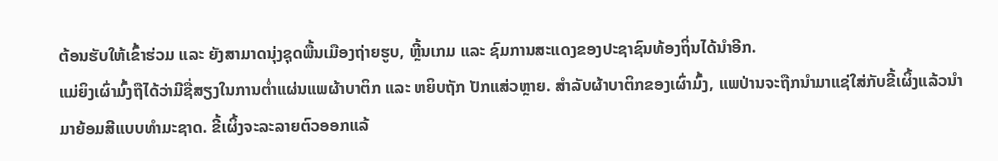ຕ້ອນຮັບໃຫ້ເຂົ້າຮ່ວມ ແລະ ຍັງສາມາດນຸ່ງຊຸດພື້ນເມືອງຖ່າຍຮູບ, ຫຼີ້ນເກມ ແລະ ຊົມການສະແດງຂອງປະຊາຊົນທ້ອງຖິ່ນໄດ້ນໍາອີກ.
ແມ່ຍິງເຜົ່າມົ້ງຖືໄດ້ວ່າມີຊື່ສຽງໃນການຕໍ່າແຜ່ນແພຜ້າບາຕິກ ແລະ ຫຍິບຖັກ ປັກແສ່ວຫຼາຍ. ສຳລັບຜ້າບາຕິກຂອງເຜົ່າມົ້ງ, ແພປ່ານຈະຖືກນໍາມາແຊ່ໃສ່ກັບຂີ້ເຜິ້ງແລ້ວນໍາມາຍ້ອມສີແບບທໍາມະຊາດ. ຂີ້ເຜິ້ງຈະລະລາຍຕົວອອກແລ້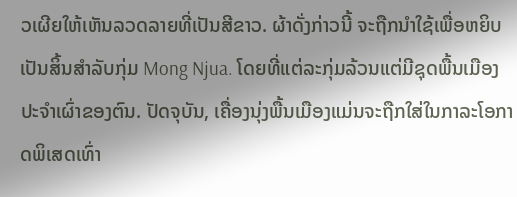ວເຜີຍໃຫ້ເຫັນລວດລາຍທີ່ເປັນສີຂາວ. ຜ້າດັ່ງກ່າວນີ້ ຈະຖືກນຳໃຊ້ເພື່ອຫຍິບເປັນສິ້ນສໍາລັບກຸ່ມ Mong Njua. ໂດຍທີ່ແຕ່ລະກຸ່ມລ້ວນແຕ່ມີຊຸດພື້ນເມືອງປະຈຳເຜົ່າຂອງຕົນ. ປັດຈຸບັນ, ເຄື່ອງນຸ່ງພື້ນເມືອງແມ່ນຈະຖືກໃສ່ໃນກາລະໂອກາດພິເສດເທົ່າ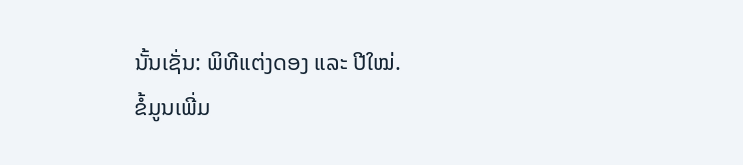ນັ້ນເຊັ່ນ: ພິທີແຕ່ງດອງ ແລະ ປີໃໝ່.
ຂໍ້ມູນເພີ່ມ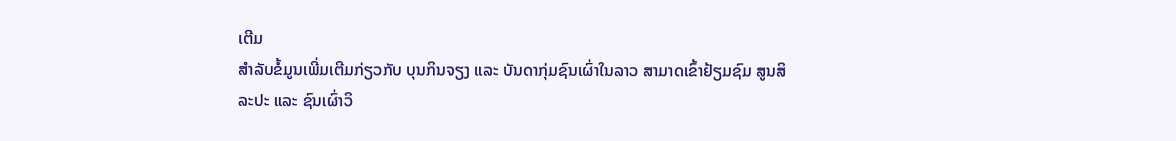ເຕີມ
ສໍາລັບຂໍ້ມູນເພີ່ມເຕີມກ່ຽວກັບ ບຸນກິນຈຽງ ແລະ ບັນດາກຸ່ມຊົນເຜົ່າໃນລາວ ສາມາດເຂົ້າຢ້ຽມຊົມ ສູນສິ
ລະປະ ແລະ ຊົນເຜົ່າວິ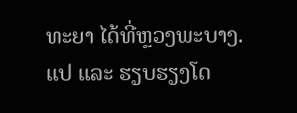ທະຍາ ໄດ້ທີ່ຫຼວງພະບາງ.
ແປ ແລະ ຮຽບຮຽງໂດ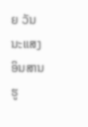ຍ ວັນນະແສງ ອິນສານ
ຮູ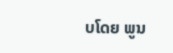ບໂດຍ ພູນ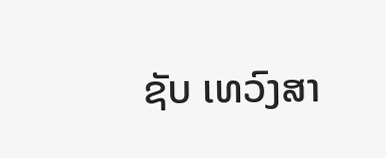ຊັບ ເທວົງສາ